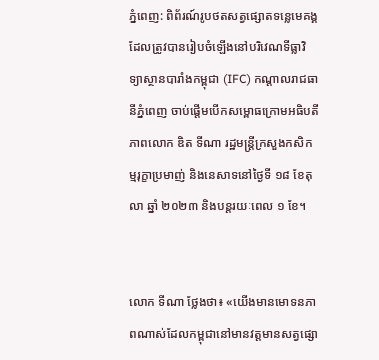ភ្នំពេញ: ពិព័រណ៍រូបថតសត្វផ្សោតទន្លេមេគង្គ ដែលត្រូវបានរៀបចំឡើងនៅបរិវេណទីធ្លាវិទ្យាស្ថានបារាំងកម្ពុជា (IFC) កណ្ដាលរាជធានីភ្នំពេញ ចាប់ផ្ដើមបើកសម្ពោធក្រោមអធិបតីភាពលោក ឌិត ទីណា រដ្ឋមន្ត្រីក្រសួងកសិកម្មរុក្ខាប្រមាញ់ និងនេសាទនៅថ្ងៃទី ១៨ ខែតុលា ឆ្នាំ ២០២៣ និងបន្ដរយៈពេល ១ ខែ។


លោក ទីណា ថ្លែងថា៖ «យើងមានមោទនភាពណាស់ដែលកម្ពុជានៅមានវត្ដមានសត្វផ្សោ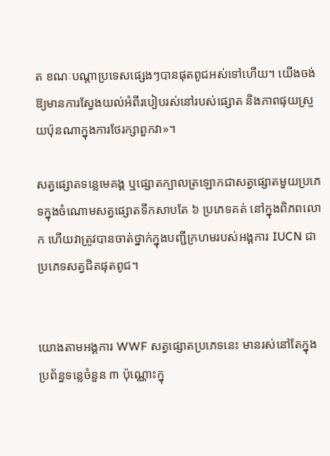ត ខណៈបណ្ដាប្រទេសផ្សេងៗបានផុតពូជអស់ទៅហើយ។ យើងចង់ឱ្យមានការស្វែងយល់អំពីរបៀបរស់នៅរបស់ផ្សោត និងភាពផុយស្រួយប៉ុនណាក្នុងការថែរក្សាពួកវា»។

សត្វផ្សោតទន្លេមេគង្គ ឬផ្សោតក្បាលត្រឡោកជាសត្វផ្សោតមួយប្រភេទក្នុងចំណោមសត្វផ្សោតទឹកសាបតែ ៦ ប្រភេទគត់ នៅក្នុងពិភពលោក ហើយវាត្រូវបានចាត់ថ្នាក់ក្នុងបញ្ជីក្រហមរបស់អង្គការ IUCN ជាប្រភេទសត្វជិតផុតពូជ។


យោងតាមអង្គការ WWF សត្វផ្សោតប្រភេទនេះ មានរស់នៅតែក្នុងប្រព័ន្ធទន្លេចំនួន ៣ ប៉ុណ្ណោះក្នុ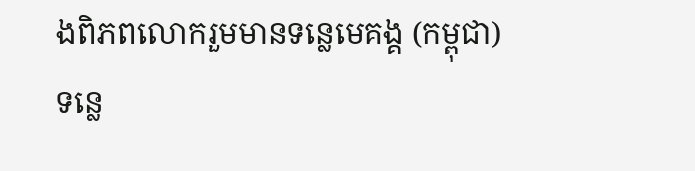ងពិភពលោករួមមានទន្លេមេគង្គ (កម្ពុជា) ទន្លេ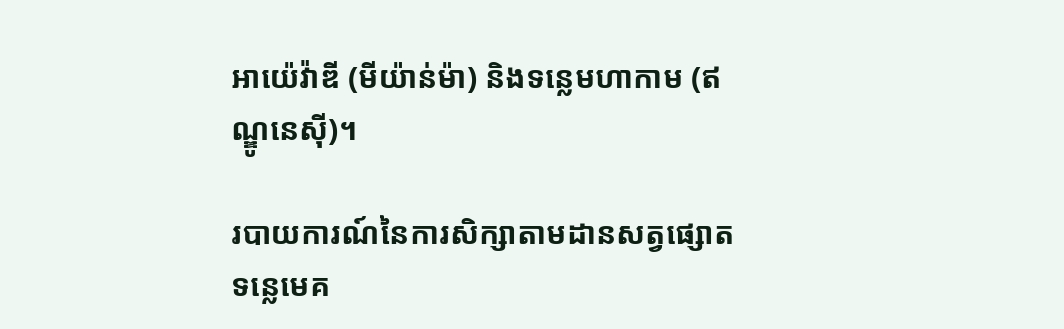អាយ៉េវ៉ាឌី (មីយ៉ាន់ម៉ា) និងទន្លេមហាកាម (ឥណ្ឌូនេស៊ី)។

របាយការណ៍នៃការសិក្សាតាមដានសត្វផ្សោត ទន្លេមេគ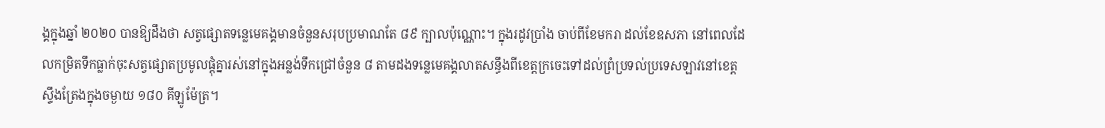ង្គក្នុងឆ្នាំ ២០២០ បានឱ្យដឹងថា សត្វផ្សោតទន្លេមេគង្គមានចំនួនសរុបប្រមាណតែ ៨៩ ក្បាលប៉ុណ្ណោះ។ ក្នុងរដូវប្រាំង ចាប់ពីខែមករា ដល់ខែឧសភា នៅពេលដែលកម្រិតទឹកធ្លាក់ចុះសត្វផ្សោតប្រមូលផ្តុំគ្នារស់នៅក្នុងអន្លង់ទឹកជ្រៅចំនួន ៨ តាមដងទន្លេមេគង្គលាតសន្ធឹងពីខេត្តក្រចេះទៅដល់ព្រំប្រទល់ប្រទេសឡាវនៅខេត្តស្ទឹងត្រែងក្នុងចម្ងាយ ១៨០ គីឡូម៉ែត្រ។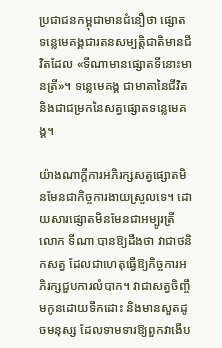ប្រជាជនកម្ពុជាមានជំនឿថា ផ្សោតទន្លេមេគង្គជារតនសម្បត្តិជាតិមានជីវិតដែល «ទីណាមានផ្សោតទីនោះមានត្រី»។ ទន្លេមេគង្គ ជាមាតានៃជីវិត និងជាជម្រកនៃសត្វផ្សោតទន្លេមេគង្គ។

យ៉ាងណាក្តីការអភិរក្សសត្វផ្សោតមិនមែនជាកិច្ចការងាយស្រួលទេ។ ដោយសារផ្សោតមិនមែនជាអម្បូរត្រី លោក ទីណា បានឱ្យដឹងថា វាជាថនិកសត្វ ដែលជាហេតុធ្វើឱ្យកិច្ចការអភិរក្សជួបការលំបាក។ វាជាសត្វចិញ្ចឹមកូនដោយទឹកដោះ និងមានសួតដូចមនុស្ស ដែលទាមទារឱ្យពួកវាងើប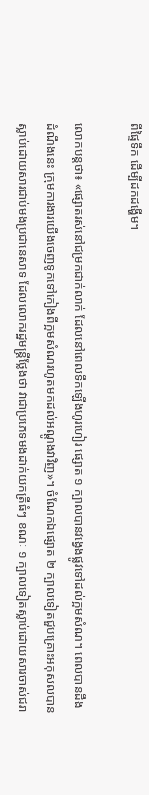ពីផ្ទៃទឹក ដើម្បីដកដង្ហើម។

លោកបន្ដថា៖ «ផ្សោតរស់នៅជម្រកជាក់លាក់ ដែលនៅពេលទឹកឡើងហូរហៀរ ផ្សោត ១ ក្បាលបានវង្វេងផ្លូវទៅដល់ក្អមសំណ។ ពេលបានដឹងដំណឹងនេះ ក្រុមការងារយើងចេញទូកទៅកៀងពីក្អមសំណរហូតមកដល់អណ្ដូងវាវិញ»។ ចំណែកឯផ្សោត ២ ក្បាលទៀតជួបគ្រោះអកុសលបានស្លាប់ដោយសារជាប់មងប្រជានេសាទ ដែលលោករដ្ឋមន្ដ្រីថ្លែងថា វាជាប្រភេទមងដាក់យកត្រីធំៗ ខណៈ ១ ក្បាលទៀតស្លាប់ដោយសារចាស់ជរា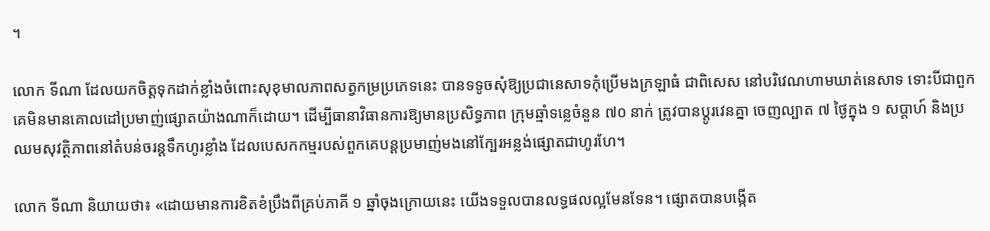។

លោក ទីណា ដែលយកចិត្ដទុកដាក់ខ្លាំងចំពោះសុខុមាលភាពសត្វកម្រប្រភេទនេះ បានទទូចសុំឱ្យប្រជានេសាទកុំប្រើមងក្រឡាធំ ជាពិសេស នៅបរិវេណហាមឃាត់នេសាទ ទោះបីជាពួកគេមិនមានគោលដៅប្រមាញ់ផ្សោតយ៉ាងណាក៏ដោយ។ ដើម្បីធានាវិធានការឱ្យមានប្រសិទ្ធភាព ក្រុមឆ្មាំទន្លេចំនួន ៧០ នាក់ ត្រូវបានប្ដូរវេនគ្នា ចេញល្បាត ៧ ថ្ងៃក្នុង ១ សប្ដាហ៍ និងប្រឈមសុវត្ថិភាពនៅតំបន់ចរន្ដទឹកហូរខ្លាំង ដែលបេសកកម្មរបស់ពួកគេបន្ដប្រមាញ់មងនៅក្បែរអន្លង់ផ្សោតជាហូរហែ។

លោក ទីណា និយាយថា៖ «ដោយមានការខិតខំប្រឹងពីគ្រប់ភាគី ១ ឆ្នាំចុងក្រោយនេះ យើងទទួលបានលទ្ធផលល្អមែនទែន។ ផ្សោតបានបង្កើត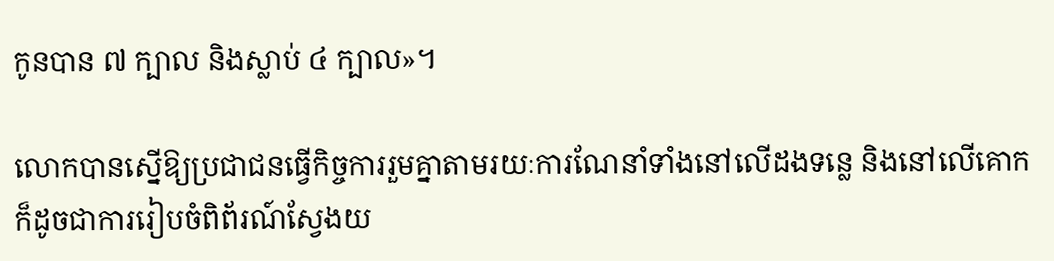កូនបាន ៧ ក្បាល និងស្លាប់ ៤ ក្បាល»។

លោកបានស្នើឱ្យប្រជាជនធ្វើកិច្ចការរួមគ្នាតាមរយៈការណែនាំទាំងនៅលើដងទន្លេ និងនៅលើគោក ក៏ដូចជាការរៀបចំពិព័រណ៍ស្វែងយ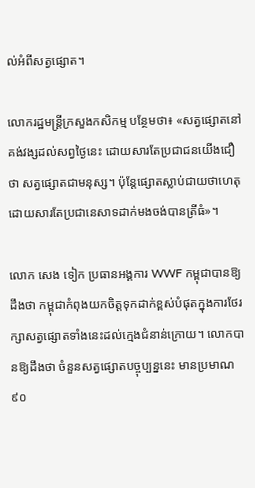ល់អំពីសត្វផ្សោត។

លោករដ្ឋមន្ដ្រីក្រសួងកសិកម្ម បន្ថែមថា៖ «សត្វផ្សោតនៅគង់វង្សដល់សព្វថ្ងៃនេះ ដោយសារតែប្រជាជនយើងជឿថា សត្វផ្សោតជាមនុស្ស។ ប៉ុន្ដែផ្សោតស្លាប់ជាយថាហេតុ ដោយសារតែប្រជានេសាទដាក់មងចង់បានត្រីធំ»។

លោក សេង ទៀក ប្រធានអង្គការ WWF កម្ពុជាបានឱ្យដឹងថា កម្ពុជាកំពុងយកចិត្ដទុកដាក់ខ្ពស់បំផុតក្នុងការថែរក្សាសត្វផ្សោតទាំងនេះដល់ក្មេងជំនាន់ក្រោយ។ លោកបានឱ្យដឹងថា ចំនួនសត្វផ្សោតបច្ចុប្បន្ននេះ មានប្រមាណ ៩០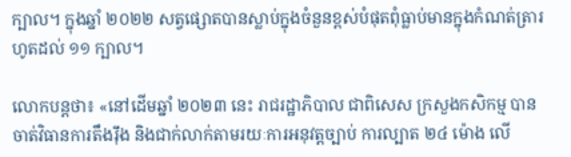ក្បាល។ ក្នុងឆ្នាំ ២០២២ សត្វផ្សោតបានស្លាប់ក្នុងចំនួនខ្ពស់បំផុតពុំធ្លាប់មានក្នុងកំណត់ត្រារហូតដល់ ១១ ក្បាល។

លោកបន្ដថា៖ «នៅដើមឆ្នាំ ២០២៣ នេះ រាជរដ្ឋាភិបាល ជាពិសេស ក្រសួងកសិកម្ម បានចាត់វិធានការតឹងរ៉ឹង និងជាក់លាក់តាមរយៈការអនុវត្ដច្បាប់ ការល្បាត ២៤ ម៉ោង លើ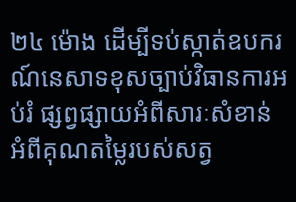២៤ ម៉ោង ដើម្បីទប់ស្កាត់ឧបករណ៍នេសាទខុសច្បាប់វិធានការអប់រំ ផ្សព្វផ្សាយអំពីសារៈសំខាន់ អំពីគុណតម្លៃរបស់សត្វ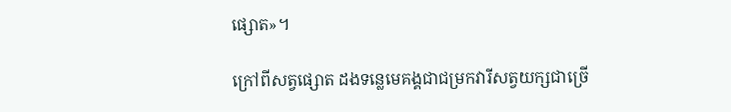ផ្សោត»។

ក្រៅពីសត្វផ្សោត ដងទន្លេមេគង្គជាជម្រកវារីសត្វយក្សជាច្រើ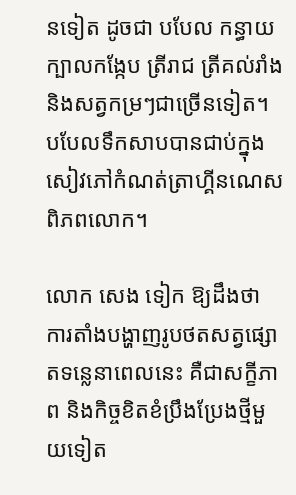នទៀត ដូចជា បបែល កន្ធាយក្បាលកង្កែប ត្រីរាជ ត្រីគល់រាំង និងសត្វកម្រៗជាច្រើនទៀត។ បបែលទឹកសាបបានជាប់ក្នុងសៀវភៅកំណត់ត្រាហ្គីនណេសពិភពលោក។

លោក សេង ទៀក ឱ្យដឹងថា ការតាំងបង្ហាញរូបថតសត្វផ្សោតទន្លេនាពេលនេះ គឺជាសក្ខីភាព និងកិច្ចខិតខំប្រឹងប្រែងថ្មីមួយទៀត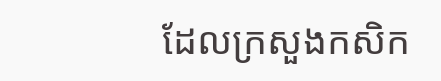ដែលក្រសួងកសិក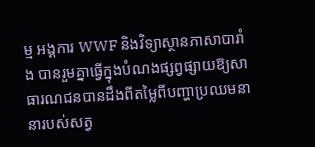ម្ម អង្គការ WWF និងវិទ្យាស្ថានភាសាបារាំង បានរួមគ្នាធ្វើក្នុងបំណងផ្សព្វផ្សាយឱ្យសាធារណជនបានដឹងពីតម្លៃពីបញ្ហាប្រឈមនានារបស់សត្វ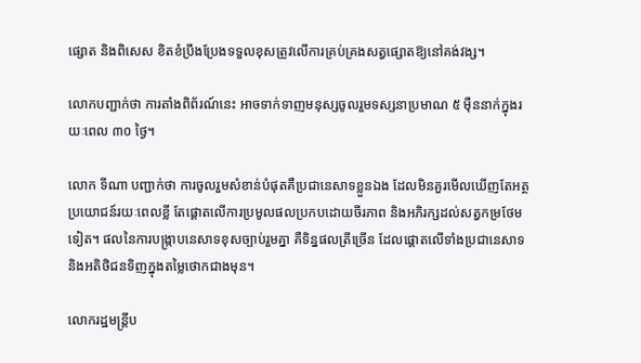ផ្សោត និងពិសេស ខិតខំប្រឹងប្រែងទទួលខុសត្រូវលើការគ្រប់គ្រងសត្វផ្សោតឱ្យនៅគង់វង្ស។

លោកបញ្ជាក់ថា ការតាំងពិព័រណ៍នេះ អាចទាក់ទាញមនុស្សចូលរួមទស្សនាប្រមាណ ៥ ម៉ឺននាក់ក្នុងរយៈពេល ៣០ ថ្ងៃ។

លោក ទីណា បញ្ជាក់ថា ការចូលរួមសំខាន់បំផុតគឺប្រជានេសាទខ្លួនឯង ដែលមិនគួរមើលឃើញតែអត្ថប្រយោជន៍រយៈពេលខ្លី តែផ្ដោតលើការប្រមូលផលប្រកបដោយចីរភាព និងអភិរក្សដល់សត្វកម្រថែមទៀត។ ផលនៃការបង្ក្រាបនេសាទខុសច្បាប់រួមគ្នា គឺទិន្នផលត្រីច្រើន ដែលផ្ដោតលើទាំងប្រជានេសាទ និងអតិថិជនទិញក្នុងតម្លៃថោកជាងមុន។

លោករដ្ឋមន្ដ្រីប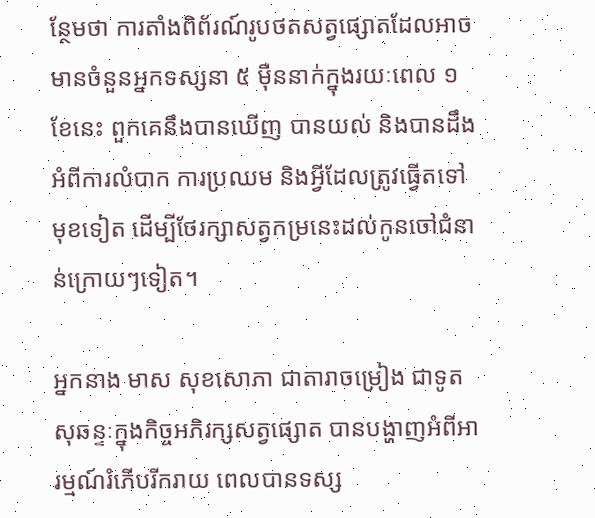ន្ថែមថា ការតាំងពិព័រណ៍រូបថតសត្វផ្សោតដែលអាចមានចំនួនអ្នកទស្សនា ៥ ម៉ឺននាក់ក្នុងរយៈពេល ១ ខែនេះ ពួកគេនឹងបានឃើញ បានយល់ និងបានដឹងអំពីការលំបាក ការប្រឈម និងអ្វីដែលត្រូវធ្វើតទៅមុខទៀត ដើម្បីថែរក្សាសត្វកម្រនេះដល់កូនចៅជំនាន់ក្រោយៗទៀត។

អ្នកនាង មាស សុខសោភា ជាតារាចម្រៀង ជាទូតសុឆន្ទៈក្នុងកិច្ចអភិរក្សសត្វផ្សោត បានបង្ហាញអំពីអារម្មណ៍រំភើបរីករាយ ពេលបានទស្ស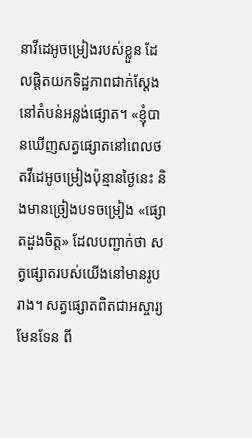នាវីដេអូចម្រៀងរបស់ខ្លួន ដែលផ្ដិតយកទិដ្ឋភាពជាក់ស្ដែងនៅតំបន់អន្លង់ផ្សោត។ «ខ្ញុំបានឃើញសត្វផ្សោតនៅពេលថតវីដេអូចម្រៀងប៉ុន្មានថ្ងៃនេះ និងមានច្រៀងបទចម្រៀង «ផ្សោតដួងចិត្ដ» ដែលបញ្ជាក់ថា សត្វផ្សោតរបស់យើងនៅមានរូបរាង។ សត្វផ្សោតពិតជាអស្ចារ្យមែនទែន ពី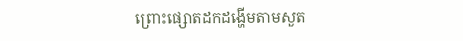ព្រោះផ្សោតដកដង្ហើមតាមសួត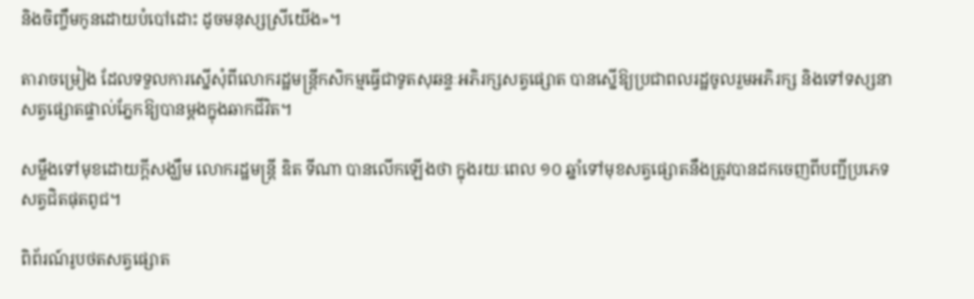និងចិញ្ចឹមកូនដោយបំបៅដោះ ដូចមនុស្សស្រីយើង»។

តារាចម្រៀង ដែលទទួលការស្នើសុំពីលោករដ្ឋមន្ដ្រីកសិកម្មធ្វើជាទូតសុឆន្ទៈអភិរក្សសត្វផ្សោត បានស្នើឱ្យប្រជាពលរដ្ឋចូលរួមអភិរក្ស និងទៅទស្សនាសត្វផ្សោតផ្ទាល់ភ្នែកឱ្យបានម្ដងក្នុងឆាកជីវិត។

សម្លឹងទៅមុខដោយក្តីសង្ឃឹម លោករដ្ឋមន្ត្រី ឌិត ទីណា បានលើកឡើងថា ក្នុងរយៈពេល ១០ ឆ្នាំទៅមុខសត្វផ្សោតនឹងត្រូវបានដកចេញពីបញ្ជីប្រភេទសត្វជិតផុតពូជ។

ពិព័រណ៍រូបថតសត្វផ្សោត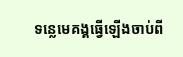ទន្លេមេគង្គធ្វើឡើងចាប់ពី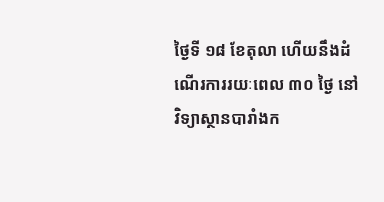ថ្ងៃទី ១៨ ខែតុលា ហើយនឹងដំណើរការរយៈពេល ៣០ ថ្ងៃ នៅវិទ្យាស្ថានបារាំងក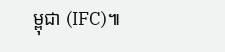ម្ពុជា (IFC)៕